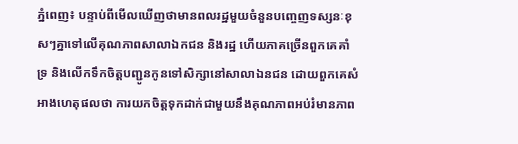ភ្នំពេញ៖ បន្ទាប់ពីមើលឃើញថាមានពលរដ្ឋមួយចំនួនបញ្ចេញទស្សនៈខុសៗគ្នាទៅលើគុណភាពសាលាឯកជន និងរដ្ឋ ហើយភាគច្រើនពួកគេគាំទ្រ និងលើកទឹកចិត្តបញ្ជូនកូនទៅសិក្សានៅសាលាឯនជន ដោយពួកគេសំអាងហេតុផលថា ការយកចិត្តទុកដាក់ជាមួយនឹងគុណភាពអប់រំមានភាព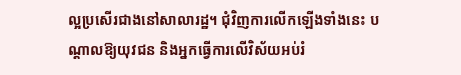ល្អប្រសើរជាងនៅសាលារដ្ឋ។ ជុំវិញការលើកឡើងទាំងនេះ បណ្តាលឱ្យយុវជន និងអ្នកធ្វើការលើវិស័យអប់រំ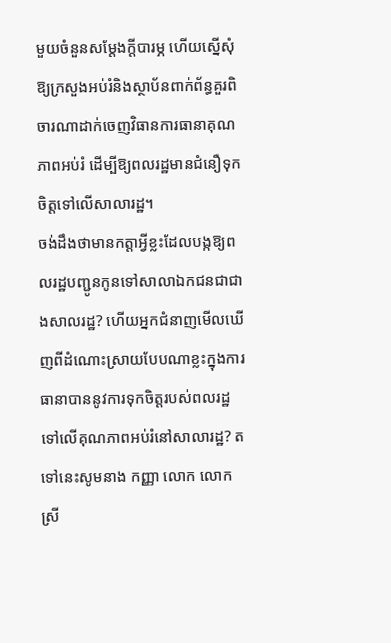មួយចំនួនសម្តែងក្តីបារម្ភ ហើយស្នើសុំឱ្យក្រសួងអប់រំនិងស្ថាប័នពាក់ព័ន្ធគួរពិចារណាដាក់ចេញវិធានការធានាគុណភាពអប់រំ ដើម្បីឱ្យពលរដ្ឋមានជំនឿទុកចិត្តទៅលើសាលារដ្ឋ។
ចង់ដឹងថាមានកត្តាអ្វីខ្លះដែលបង្កឱ្យពលរដ្ឋបញ្ជូនកូនទៅសាលាឯកជនជាជាងសាលរដ្ឋ? ហើយអ្នកជំនាញមើលឃើញពីដំណោះស្រាយបែបណាខ្លះក្នុងការធានាបាននូវការទុកចិត្តរបស់ពលរដ្ឋទៅលើគុណភាពអប់រំនៅសាលារដ្ឋ? តទៅនេះសូមនាង កញ្ញា លោក លោកស្រី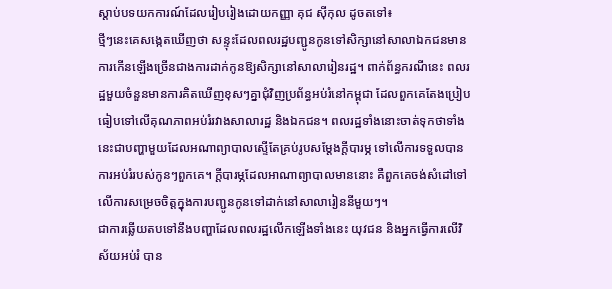ស្តាប់បទយកការណ៍ដែលរៀបរៀងដោយកញ្ញា គុជ ស៊ីកុល ដូចតទៅ៖
ថ្មីៗនេះគេសង្កេតឃើញថា សន្ទុះដែលពលរដ្ឋបញ្ជូនកូនទៅសិក្សានៅសាលាឯកជនមានការកើនឡើងច្រើនជាងការដាក់កូនឱ្យសិក្សានៅសាលារៀនរដ្ឋ។ ពាក់ព័ន្ធករណីនេះ ពលរដ្ឋមួយចំនួនមានការគិតឃើញខុសៗគ្នាជុំវិញប្រព័ន្ធអប់រំនៅកម្ពុជា ដែលពួកគេតែងប្រៀបធៀបទៅលើគុណភាពអប់រំរវាងសាលារដ្ឋ និងឯកជន។ ពលរដ្ឋទាំងនោះចាត់ទុកថាទាំងនេះជាបញ្ហាមួយដែលអណាព្យាបាលស្ទើតែគ្រប់រូបសម្តែងក្តីបារម្ភ ទៅលើការទទួលបានការអប់រំរបស់កូនៗពួកគេ។ ក្តីបារម្ភដែលអាណាព្យាបាលមាននោះ គឺពួកគេចង់សំដៅទៅលើការសម្រេចចិត្តក្នុងការបញ្ជូនកូនទៅដាក់នៅសាលារៀននីមួយៗ។
ជាការឆ្លើយតបទៅនឹងបញ្ហាដែលពលរដ្ឋលើកឡើងទាំងនេះ យុវជន និងអ្នកធ្វើការលើវិស័យអប់រំ បាន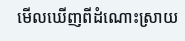មើលឃើញពីដំណោះស្រាយ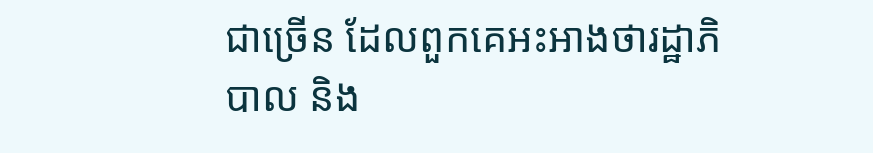ជាច្រើន ដែលពួកគេអះអាងថារដ្ឋាភិបាល និង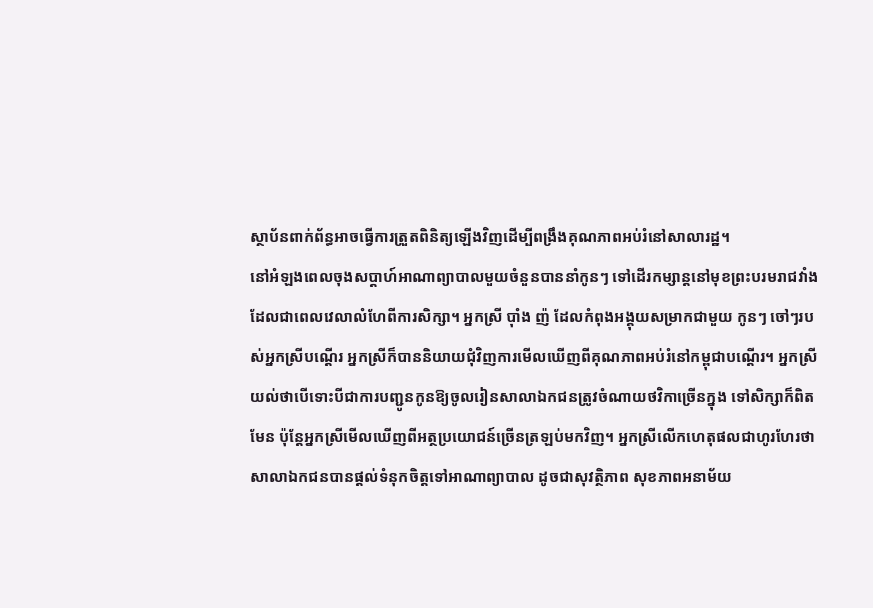ស្ថាប័នពាក់ព័ន្ធអាចធ្វើការត្រួតពិនិត្យឡើងវិញដើម្បីពង្រឹងគុណភាពអប់រំនៅសាលារដ្ឋ។
នៅអំឡងពេលចុងសប្តាហ៍អាណាព្យាបាលមួយចំនួនបាននាំកូនៗ ទៅដើរកម្សាន្តនៅមុខព្រះបរមរាជវាំង ដែលជាពេលវេលាលំហែពីការសិក្សា។ អ្នកស្រី ប៉ាំង ញ៉ ដែលកំពុងអង្គុយសម្រាកជាមួយ កូនៗ ចៅៗរបស់អ្នកស្រីបណ្តើរ អ្នកស្រីក៏បាននិយាយជុំវិញការមើលឃើញពីគុណភាពអប់រំនៅកម្ពុជាបណ្តើរ។ អ្នកស្រីយល់ថាបើទោះបីជាការបញ្ជូនកូនឱ្យចូលរៀនសាលាឯកជនត្រូវចំណាយថវិកាច្រើនក្នុង ទៅសិក្សាក៏ពិតមែន ប៉ុន្តែអ្នកស្រីមើលឃើញពីអត្ថប្រយោជន៍ច្រើនត្រឡប់មកវិញ។ អ្នកស្រីលើកហេតុផលជាហូរហែរថា សាលាឯកជនបានផ្តល់ទំនុកចិត្តទៅអាណាព្យាបាល ដូចជាសុវត្ថិភាព សុខភាពអនាម័យ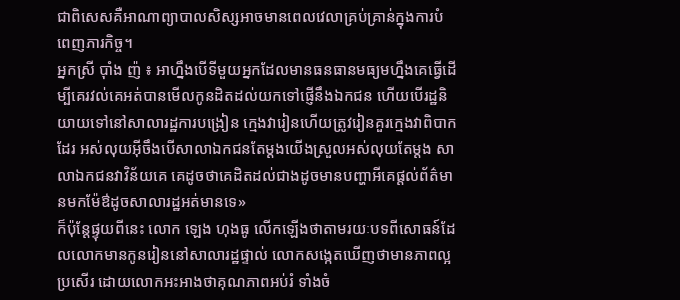ជាពិសេសគឺអាណាព្យាបាលសិស្សអាចមានពេលវេលាគ្រប់គ្រាន់ក្នុងការបំពេញភារកិច្ច។
អ្នកស្រី ប៉ាំង ញ៉ ៖ អាហ្នឹងបើទីមួយអ្នកដែលមានធនធានមធ្យមហ្នឹងគេធ្វើដើម្បីគេរវល់គេអត់បានមើលកូនដិតដល់យកទៅផ្ញើនឹងឯកជន ហើយបើរដ្ឋនិយាយទៅនៅសាលារដ្ឋការបង្រៀន ក្មេងវារៀនហើយត្រូវរៀនគួរក្មេងវាពិបាកដែរ អស់លុយអ៊ីចឹងបើសាលាឯកជនតែម្តងយើងស្រួលអស់លុយតែម្តង សាលាឯកជនវាវិន័យគេ គេដូចថាគេដិតដល់ជាងដូចមានបញ្ហាអីគេផ្តល់ព័ត៌មានមកម៉ែឳដូចសាលារដ្ឋអត់មានទេ»
ក៏ប៉ុន្តែផ្ទុយពីនេះ លោក ឡេង ហុងធូ លើកឡើងថាតាមរយៈបទពីសោធន៍ដែលលោកមានកូនរៀននៅសាលារដ្ឋផ្ទាល់ លោកសង្កេតឃើញថាមានភាពល្អប្រសើរ ដោយលោកអះអាងថាគុណភាពអប់រំ ទាំងចំ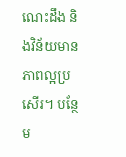ណេះដឹង និងវិន័យមានភាពល្អប្រសើរ។ បន្ថែម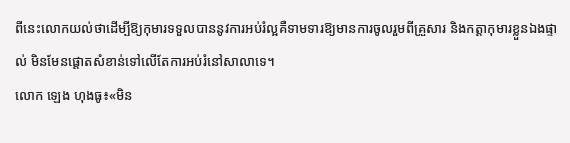ពីនេះលោកយល់ថាដើម្បីឱ្យកុមារទទួលបាននូវការអប់រំល្អគឺទាមទារឱ្យមានការចូលរួមពីគ្រួសារ និងកត្តាកុមារខ្លួនឯងផ្ទាល់ មិនមែនផ្តោតសំខាន់ទៅលើតែការអប់រំនៅសាលាទេ។
លោក ឡេង ហុងធូ៖«មិន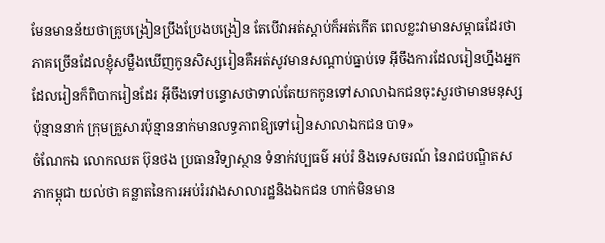មែនមានន័យថាគ្រូបង្រៀនប្រឹងប្រែងបង្រៀន តែបើវាអត់ស្តាប់ក៏អត់កើត ពេលខ្លះវាមានសម្ពាធដែរថាភាគច្រើនដែលខ្ញុំសម្លឺងឃើញកូនសិស្សរៀនគឺអត់សូវមានសណ្តាប់ធ្នាប់ទេ អ៊ីចឹងការដែលរៀនហ្នឹងអ្នកដែលរៀនក៏ពិបាករៀនដែរ អ៊ីចឹងទៅបន្ទោសថាទាល់តែយកកូនទៅសាលាឯកជនចុះសួរថាមានមនុស្សប៉ុន្មាននាក់ ក្រុមគ្រួសារប៉ុន្មាននាក់មានលទ្ធភាពឱ្យទៅរៀនសាលាឯកជន បាទ»
ចំណែកឯ លោកឈត ប៊ុនថង ប្រធានវិទ្យាស្ថាន ទំនាក់វប្បធម៌ អប់រំ និងទេសចរណ៍ នៃរាជបណ្ឌិតសភាកម្ពុជា យល់ថា គន្លាតនៃការអប់រំរវាងសាលារដ្ឋនិងឯកជន ហាក់មិនមាន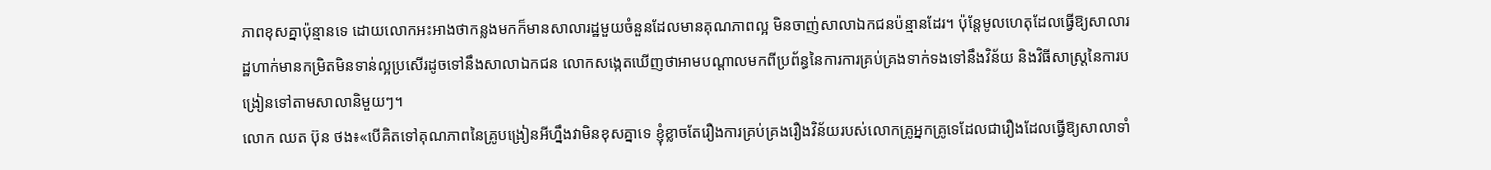ភាពខុសគ្នាប៉ុន្មានទេ ដោយលោកអះអាងថាកន្លងមកក៏មានសាលារដ្ឋមួយចំនួនដែលមានគុណភាពល្អ មិនចាញ់សាលាឯកជនប៉ន្មានដែរ។ ប៉ុន្តែមូលហេតុដែលធ្វើឱ្យសាលារដ្ឋហាក់មានកម្រិតមិនទាន់ល្អប្រសើរដូចទៅនឹងសាលាឯកជន លោកសង្កេតឃើញថាអាមបណ្តាលមកពីប្រព័ន្ធនៃការការគ្រប់គ្រងទាក់ទងទៅនឹងវិន័យ និងវិធីសាស្រ្តនៃការបង្រៀនទៅតាមសាលានិមួយៗ។
លោក ឈត ប៊ុន ថង៖«បើគិតទៅគុណភាពនៃគ្រូបង្រៀនអីហ្នឹងវាមិនខុសគ្នាទេ ខ្ញុំខ្លាចតែរឿងការគ្រប់គ្រងរឿងវិន័យរបស់លោកគ្រូអ្នកគ្រូទេដែលជារឿងដែលធ្វើឱ្យសាលាទាំ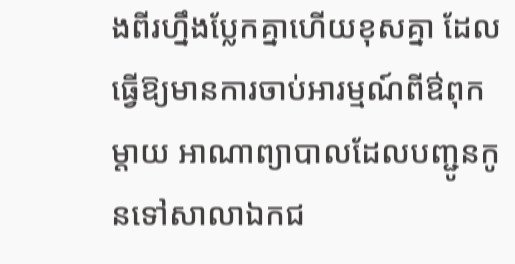ងពីរហ្នឹងប្លែកគ្នាហើយខុសគ្នា ដែលធ្វើឱ្យមានការចាប់អារម្មណ៍ពីឳពុកម្តាយ អាណាព្យាបាលដែលបញ្ជូនកូនទៅសាលាឯកជ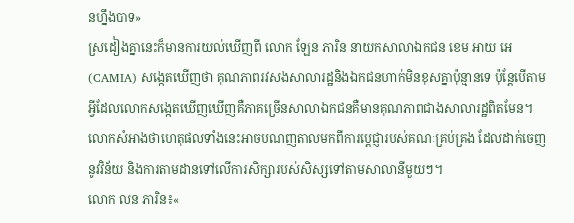នហ្នឹងបាទ»
ស្រដៀងគ្នានេះក៏មានការយល់ឃើញពី លោក ឡែន ភារិន នាយកសាលាឯកជន ខេម អាយ អេ (CAMIA) សង្កេតឃើញថា គុណភាពរវសងសាលារដ្ឋនិងឯកជនហាក់មិនខុសគ្នាប៉ុន្មានទេ ប៉ុន្តែបើតាមអ្វីដែលលោកសង្កេតឃើញឃើញគឺភាគច្រើនសាលាឯកជនគឺមានគុណភាពជាងសាលារដ្ឋពិតមែន។ លោកសំអាងថាហេតុផលទាំងនេះអាចបណញតាលមកពីការប្តេជ្ញារបស់គណៈគ្រប់គ្រង ដែលដាក់ចេញនូវវិន័យ និងការតាមដានទៅលើការសិក្សារបស់សិស្សទៅតាមសាលានីមួយៗ។
លោក លន ភារិន៖«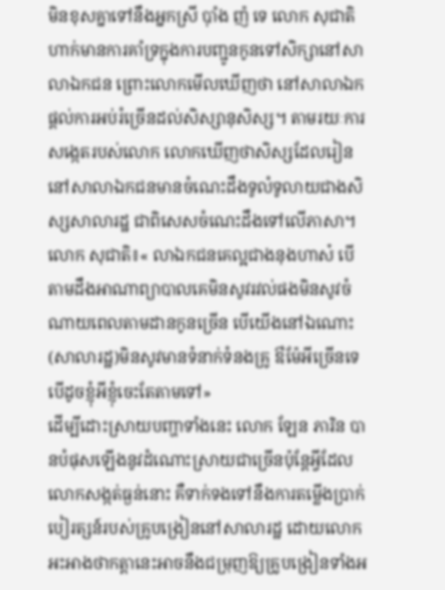មិនខុសគ្នាទៅនឹងអ្នកស្រី ប៉ាំង ញ៉ ទេ លោក សុជាតិ ហាក់មានការគាំទ្រក្នុងការបញ្ជូនកូនទៅសិក្សានៅសាលាឯកជន ព្រោះលោកមើលឃើញថា នៅសាលាឯកផ្តល់ការអប់រំច្រើនដល់សិស្សានុសិស្ស។ តាមរយៈការសង្កេតរបស់លោក លោកឃើញថាសិស្សដែលរៀននៅសាលាឯកជនមានចំណេះដឹងទូលំទូលាយជាងសិស្សសាលារដ្ឋ ជាពិសេសចំណេះដឹងទៅលើភាសា។
លោក សុជាតិ៖« លាឯកជនគេល្អជាងនុងហាស៎ បើតាមដឹងអាណាព្យាបាលគេមិនសូវរវល់ផងមិនសូវចំណាយពេលតាមដានកូនច្រើន បើយើងនៅឯណោះ(សាលារដ្ឋ)មិនសូវមានទំនាក់ទំនងគ្រូ ឳម៉ែអីច្រើនទេបើដូចខ្ញុំអីខ្ញុំចេះតែតាមទៅ»
ដើម្បីដោះស្រាយបញ្ហាទាំងនេះ លោក ឡែន ភារិន បានបំផុសឡើងនូវដំណោះស្រាយជាច្រើនប៉ុន្តែអ្វីដែលលោកសង្កត់ធ្ងន់នោះ គឺទាក់ទងទៅនឹងការតម្លើងប្រាក់បៀរត្សន៍របស់គ្រូបង្រៀននៅសាលារដ្ឋ ដោយលោកអះអាងថាកត្តានេះអាចនឹងជម្រុញឱ្យគ្រូបង្រៀនទាំងអ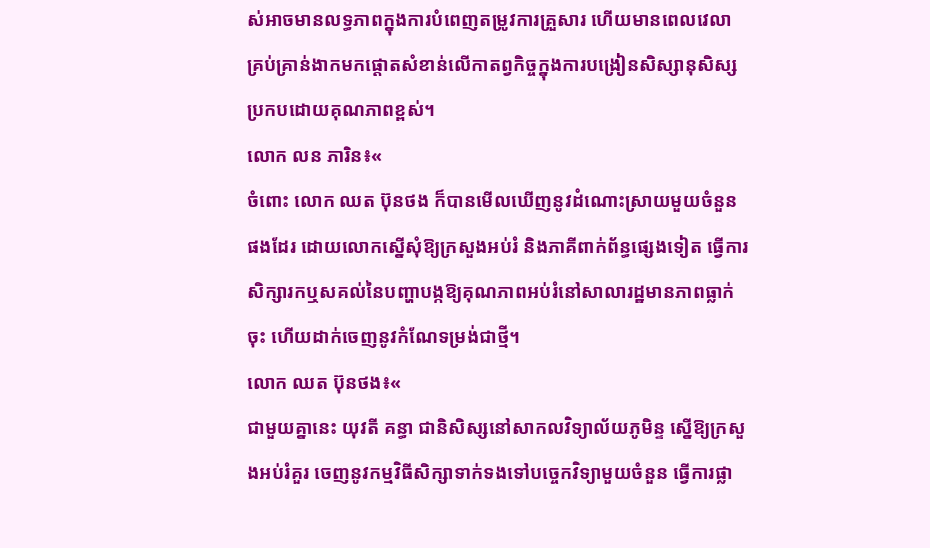ស់អាចមានលទ្ធភាពក្នុងការបំពេញតម្រូវការគ្រួសារ ហើយមានពេលវេលាគ្រប់គ្រាន់ងាកមកផ្តោតសំខាន់លើកាតព្វកិច្ចក្នុងការបង្រៀនសិស្សានុសិស្សប្រកបដោយគុណភាពខ្ពស់។
លោក លន ភារិន៖«
ចំពោះ លោក ឈត ប៊ុនថង ក៏បានមើលឃើញនូវដំណោះស្រាយមួយចំនួនផងដែរ ដោយលោកស្នើសុំឱ្យក្រសួងអប់រំ និងភាគីពាក់ព័ន្ធផ្សេងទៀត ធ្វើការសិក្សារកឬសគល់នៃបញ្ហាបង្កឱ្យគុណភាពអប់រំនៅសាលារដ្ឋមានភាពធ្លាក់ចុះ ហើយដាក់ចេញនូវកំណែទម្រង់ជាថ្មី។
លោក ឈត ប៊ុនថង៖«
ជាមួយគ្នានេះ យុវតី គន្ធា ជានិសិស្សនៅសាកលវិទ្យាល័យភូមិន្ទ ស្នើឱ្យក្រសួងអប់រំគួរ ចេញនូវកម្មវិធីសិក្សាទាក់ទងទៅបច្ចេកវិទ្យាមួយចំនួន ធ្វើការផ្លា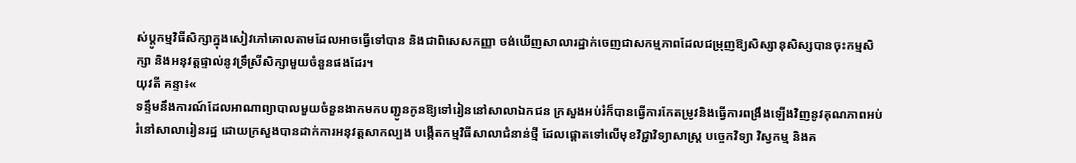ស់ប្តូកម្មវិធីសិក្សាក្នុងសៀវភៅគោលតាមដែលអាចធ្វើទៅបាន និងជាពិសេសកញ្ញា ចង់ឃើញសាលារដ្ឋាក់ចេញជាសកម្មភាពដែលជម្រុញឱ្យសិស្សានុសិស្សបានចុះកម្មសិក្សា និងអនុវត្តផ្ទាល់នូវទ្រឹស្រីសិក្សាមួយចំនួនផងដែរ។
យុវតី គន្ទា៖«
ទន្ទឹមនឹងការណ៍ដែលអាណាព្យាបាលមួយចំនួនងាកមកបញ្ជូនកូនឱ្យទៅរៀននៅសាលាឯកជន ក្រសួងអប់រំក៏បានធ្វើការកែតម្រូវនិងធ្វើការពង្រឹងឡើងវិញនូវគុណភាពអប់រំនៅសាលារៀនរដ្ឋ ដោយក្រសួងបានដាក់ការអនុវត្តសាកល្បង បង្កើតកម្មវិធីសាលាជំនាន់ថ្មី ដែលផ្ដោតទៅលើមុខវិជ្ជាវិទ្យាសាស្ត្រ បច្ចេកវិទ្យា វិស្វកម្ម និងគ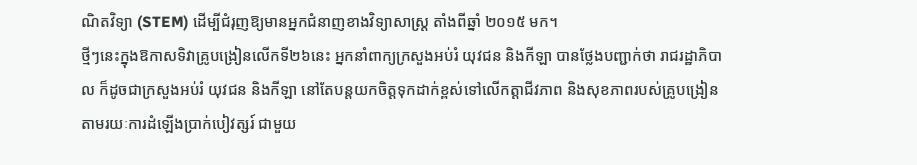ណិតវិទ្យា (STEM) ដើម្បីជំរុញឱ្យមានអ្នកជំនាញខាងវិទ្យាសាស្ត្រ តាំងពីឆ្នាំ ២០១៥ មក។
ថ្មីៗនេះក្នុងឱកាសទិវាគ្រូបង្រៀនលើកទី២៦នេះ អ្នកនាំពាក្យក្រសួងអប់រំ យុវជន និងកីឡា បានថ្លែងបញ្ជាក់ថា រាជរដ្ឋាភិបាល ក៏ដូចជាក្រសួងអប់រំ យុវជន និងកីឡា នៅតែបន្តយកចិត្តទុកដាក់ខ្ពស់ទៅលើកត្តាជីវភាព និងសុខភាពរបស់គ្រូបង្រៀន តាមរយៈការដំឡើងប្រាក់បៀវត្សរ៍ ជាមួយ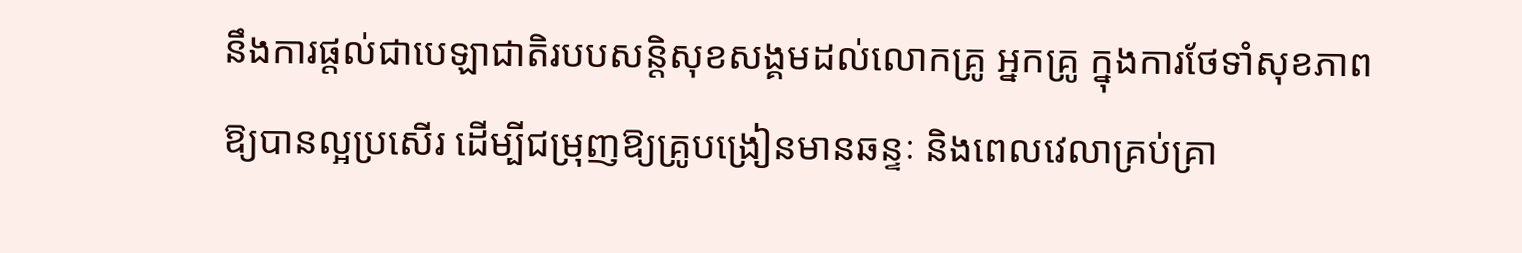នឹងការផ្តល់ជាបេឡាជាតិរបបសន្តិសុខសង្គមដល់លោកគ្រូ អ្នកគ្រូ ក្នុងការថែទាំសុខភាពឱ្យបានល្អប្រសើរ ដើម្បីជម្រុញឱ្យគ្រូបង្រៀនមានឆន្ទៈ និងពេលវេលាគ្រប់គ្រា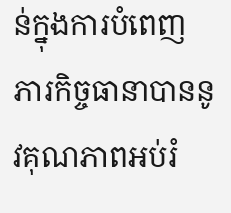ន់ក្នុងការបំពេញភារកិច្ចធានាបាននូវគុណភាពអប់រំ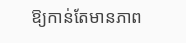ឱ្យកាន់តែមានភាព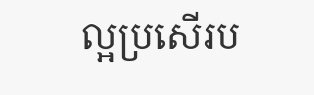ល្អប្រសើរប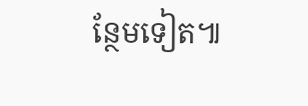ន្ថែមទៀត៕